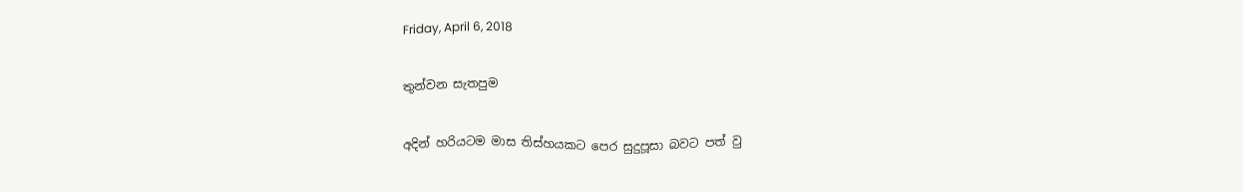Friday, April 6, 2018

තුන්වන සැතපුම

අදින් හරියටම මාස තිස්හයකට පෙර සුදුපූසා බවට පත් වු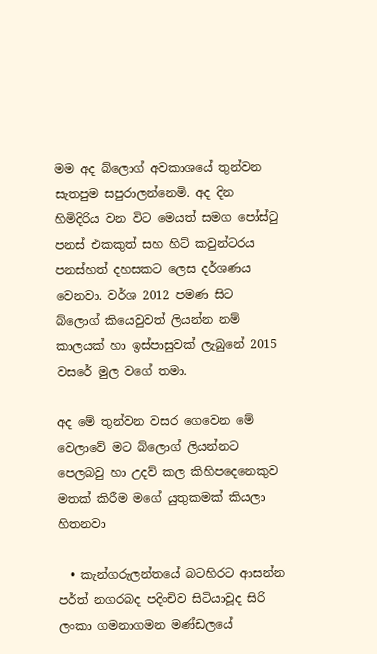මම අද බ්ලොග් අවකාශයේ තුන්වන සැතපුම සපුරාලන්නෙමි. අද දින හිමිදිරිය වන විට මෙයත් සමග පෝස්ටු පනස් එකකුත් සහ හිට් කවුන්ටරය පනස්හත් දහසකට ලෙස දර්ශණය වෙනවා. වර්ශ 2012 පමණ සිට බ්ලොග් කියෙවුවත් ලියන්න නම් කාලයක් හා ඉස්පාසුවක් ලැබුනේ 2015 වසරේ මුල වගේ තමා.

අද මේ තුන්වන වසර ගෙවෙන මේ වෙලාවේ මට බ්ලොග් ලියන්නට පෙලබවු හා උදව් කල කිහිපදෙනෙකුව මතක් කිරීම මගේ යුතුකමක් කියලා හිතනවා

  • කැන්ගරුලන්තයේ බටහිරට ආසන්න පර්ත් නගරබද පදිංචිව සිටියාවූද සිරි ලංකා ගමනාගමන මණ්ඩලයේ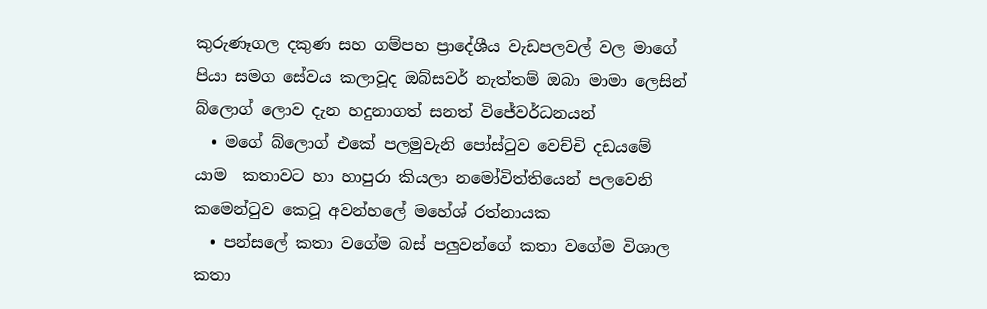කුරුණෑගල දකුණ සහ ගම්පහ ප්‍රාදේශීය වැඩපලවල් වල මාගේ පියා සමග සේවය කලාවූද ඔබ්සවර් නැත්තම් ඔබා මාමා ලෙසින් බ්ලොග් ලොව දැන හදුනාගත් සනත් විජේවර්ධනයන්
  • මගේ බ්ලොග් එකේ පලමුවැනි පෝස්ටුව වෙච්චි දඩයමේ යාම  කතාවට හා හාපුරා කියලා නමෝවිත්තියෙන් පලවෙනි කමෙන්ටුව කෙටූ අවන්හලේ මහේශ් රත්නායක
  • පන්සලේ කතා වගේම බස් පලුවන්ගේ කතා වගේම විශාල කතා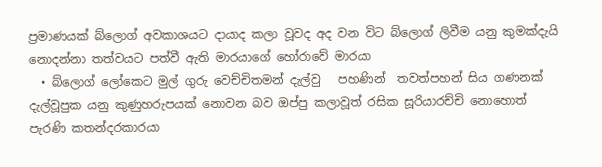ප්‍ර‍මාණයක් බ්ලොග් අවකාශයට දායාද කලා වූවද අද වන විට බ්ලොග් ලිවීම යනු කුමක්දැයි නොදන්නා තත්වයට පත්වී ඇති මාරයාගේ හෝරාවේ මාරයා
  • බ්ලොග් ලෝකෙට මුල් ගුරු වෙච්චිතමන් දැල්වු   පහණින්  තවත්පහන් සිය ගණනක් දැල්වූපුක යනු කුණුහරුපයක් නොවන බව ඔප්පු කලාවූත් රසික සූරියාරච්චි නොහොත් පැරණි කතන්දරකාරයා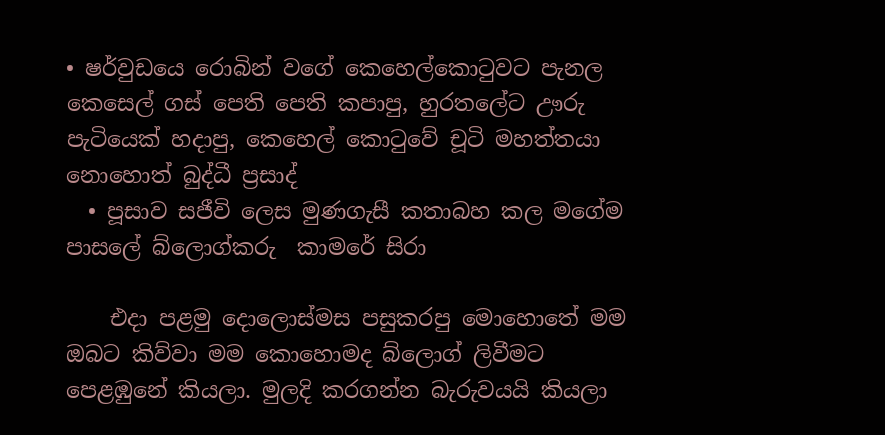• ෂර්වුඩයෙ රොබින් වගේ කෙහෙල්කොටුවට පැනල කෙසෙල් ගස් පෙති පෙති කපාපු, හුරතලේට ඌරු පැටියෙක් හදාපු, කෙහෙල් කොටුවේ චූටි මහත්තයා නොහොත් බුද්ධී ප්‍රසාද්
  • පූසාව සජීවි ලෙස මුණගැසී කතාබහ කල මගේම පාසලේ බ්ලොග්කරු  කාමරේ සිරා

    එදා පළමු දොලොස්මස පසුකරපු මොහොතේ මම ඔබට කිව්වා මම කොහොමද බ්ලොග් ලිවීමට පෙළඹුනේ කියලා. මුලදි කරගන්න බැරුවයයි කියලා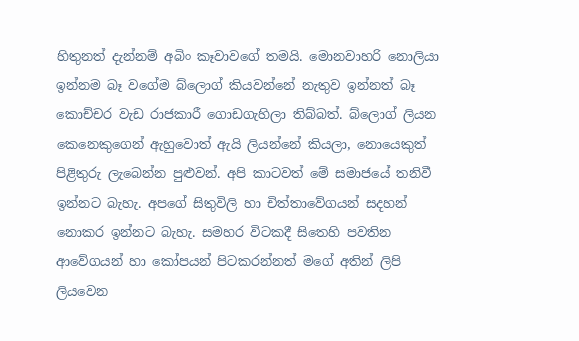හිතුනත් දැන්නම් අබිං කෑවාවගේ තමයි. මොනවාහරි නොලියා ඉන්නම බෑ වගේම බ්ලොග් කියවන්නේ නැතුව ඉන්නත් බෑ කොච්චර වැඩ රාජකාරී ගොඩගැහිලා තිබ්බත්. බ්ලොග් ලියන කෙනෙකුගෙන් ඇහුවොත් ඇයි ලියන්නේ කියලා, නොයෙකුත් පිළිතුරු ලැබෙන්න පුළුවන්. අපි කාටවත් මේ සමාජයේ තනිවී ඉන්නට බැහැ. අපගේ සිතුවිලි හා චිත්තාවේගයන් සදහන් නොකර ඉන්නට බැහැ. සමහර විටකදී සිතෙහි පවතින ආවේගයන් හා කෝපයන් පිටකරන්නත් මගේ අතින් ලිපි ලියවෙන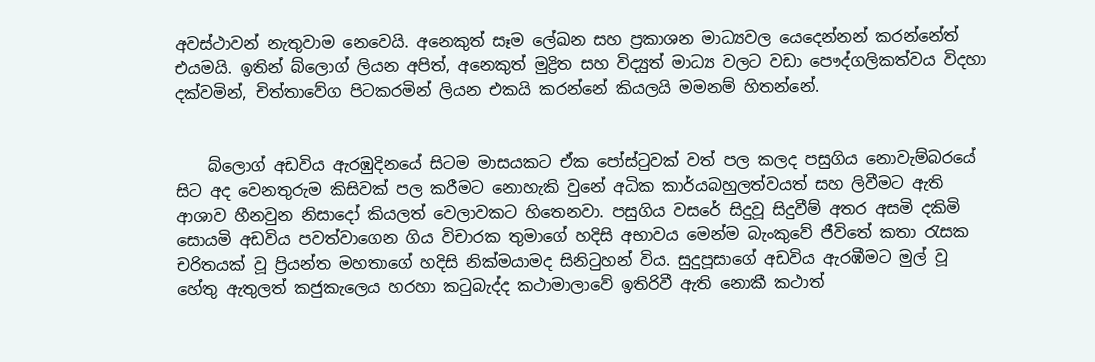අවස්ථාවන් නැතුවාම නෙවෙයි. අනෙකුත් සෑම ලේඛන සහ ප්‍රකාශන මාධ්‍යවල යෙදෙන්නන් කරන්නේත් එයමයි. ඉතින් බ්ලොග් ලියන අපිත්, අනෙකුත් මුද්‍රිත සහ විද්‍යුත් මාධ්‍ය වලට වඩා පෞද්ගලිකත්වය විදහා දක්වමින්, චිත්තාවේග පිටකරමින් ලියන එකයි කරන්නේ කියලයි මමනම් හිතන්නේ.


    බ්ලොග් අඩවිය ඇරඹුදිනයේ සිටම මාසයකට ඒක පෝස්ටුවක් වත් පල කලද පසුගිය නොවැම්බරයේ සිට අද වෙනතුරුම කිසිවක් පල කරීමට නොහැකි වුනේ අධික කාර්යබහුලත්වයත් සහ ලිවීමට ඇති ආශාව හීනවුන නිසාදෝ කියලත් වෙලාවකට හිතෙනවා. පසුගිය වසරේ සිදුවූ සිදුවීම් අතර අසමි දකිමි සොයමි අඩවිය පවත්වාගෙන ගිය විචාරක තුමාගේ හදිසි අභාවය මෙන්ම බැංකුවේ ජීවිතේ කතා රැසක චරිතයක් වූ ප්‍රියන්ත මහතාගේ හදිසි නික්මයාමද සිනිටුහන් විය. සුදුපූසාගේ අඩවිය ඇරඹීමට මුල් වූ හේතු ඇතුලත් කජුකැලෙය හරහා කටුබැද්ද කථාමාලාවේ ඉතිරිවී ඇති නොකී කථාත්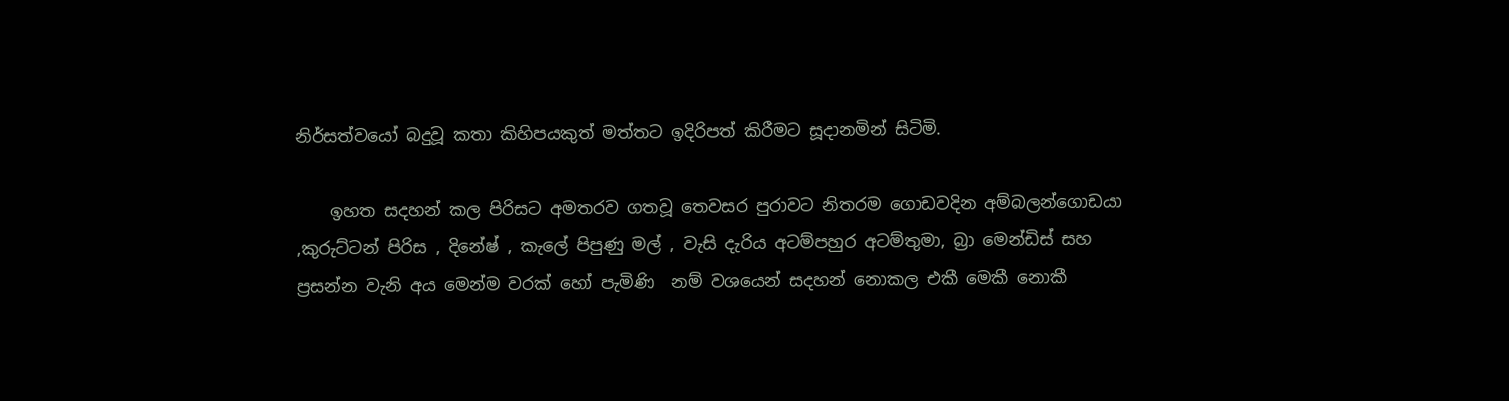නිර්සත්වයෝ බදුවූ කතා කිහිපයකුත් මත්තට ඉදිරිපත් කිරීමට සූදානමින් සිටිමි.

    ඉහත සදහන් කල පිරිසට අමතරව ගතවූ තෙවසර පුරාවට නිතරම ගොඩවදින අම්බලන්ගොඩයා ,කුරුට්ටන් පිරිස , දිනේෂ් , කැලේ පිපුණු මල් , වැසි දැරිය අටම්පහුර අටම්තුමා, බ්‍රා මෙන්ඩිස් සහ ප්‍ර‍සන්න වැනි අය මෙන්ම වරක් හෝ පැමිණි  නම් වශයෙන් සදහන් නොකල එකී මෙකී නොකී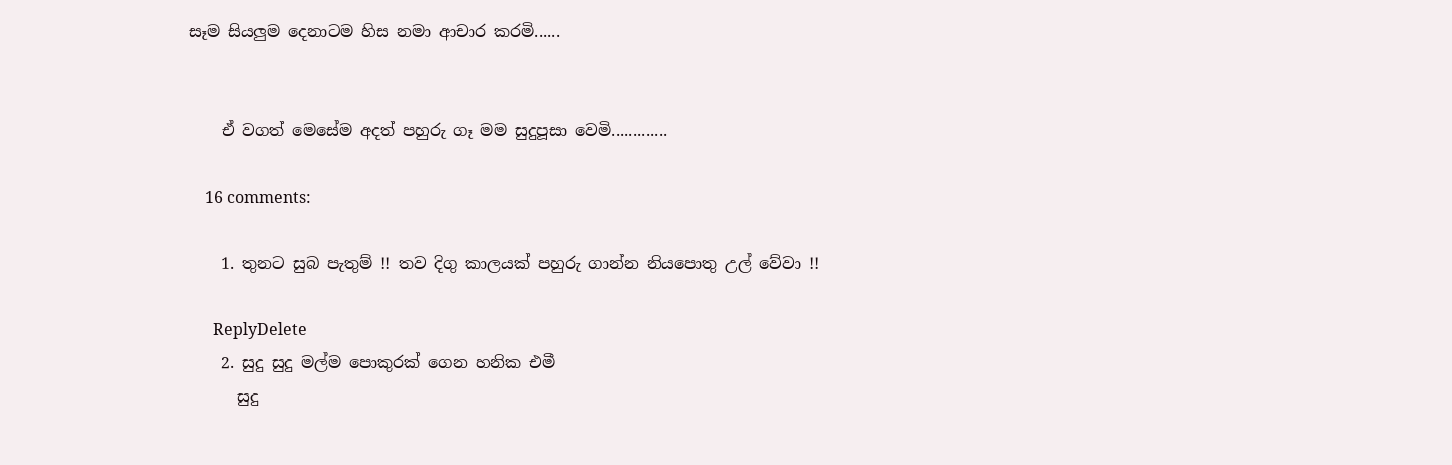සෑම සියලුම දෙනාටම හිස නමා ආචාර කරමි......


    ඒ වගත් මෙසේම අදත් පහුරු ගෑ මම සුදුපූසා වෙමි.............

    16 comments:

    1. තුනට සුබ පැතුම් !! තව දිගු කාලයක් පහුරු ගාන්න නියපොතු උල් වේවා !!

      ReplyDelete
    2. සුදු සුදු මල්ම පොකුරක් ගෙන හනික එමී
      සුදු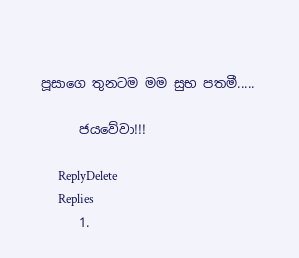පූසාගෙ තුනටම මම සුභ පතමී.....

      ජයවේවා!!!

      ReplyDelete
      Replies
      1.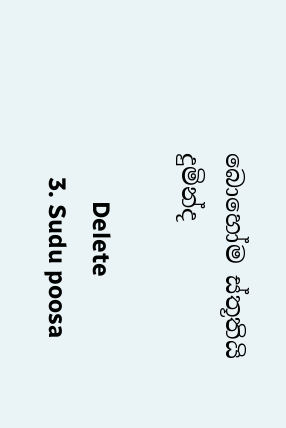බොහෝම ස්තූතියි දුමින්ද

        Delete
    3. Sudu poosa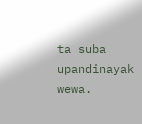ta suba upandinayak wewa.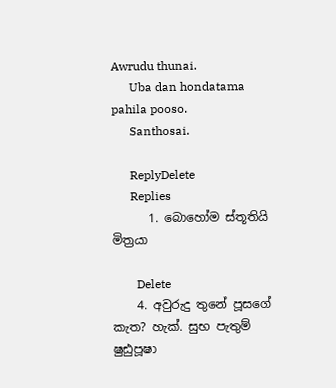Awrudu thunai.
      Uba dan hondatama pahila pooso.
      Santhosai.

      ReplyDelete
      Replies
      1. බොහෝම ස්තූතියි මිත්‍රයා

        Delete
    4. අවුරුදු තුනේ පූසගේ කැත? හැක්. සුභ පැතුම් ෂුඪුපූෂා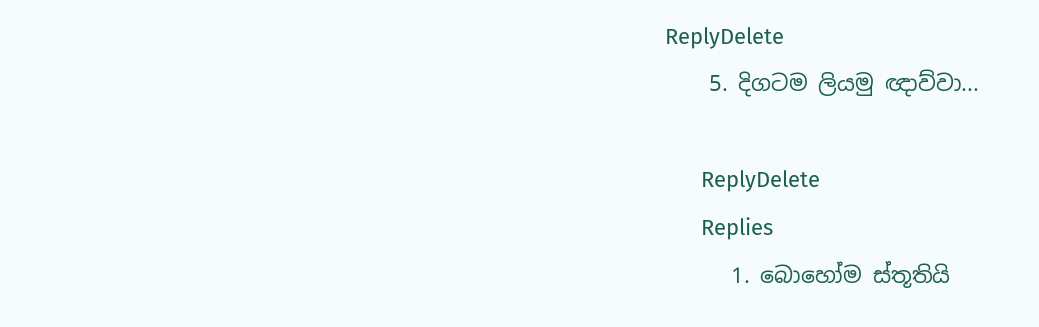ReplyDelete
    5. දිගටම ලියමු ඥාව්වා...

      ReplyDelete
      Replies
      1. බොහෝම ස්තූතියි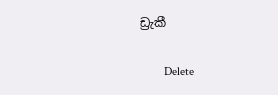ඩ්‍රැකී

        Delete